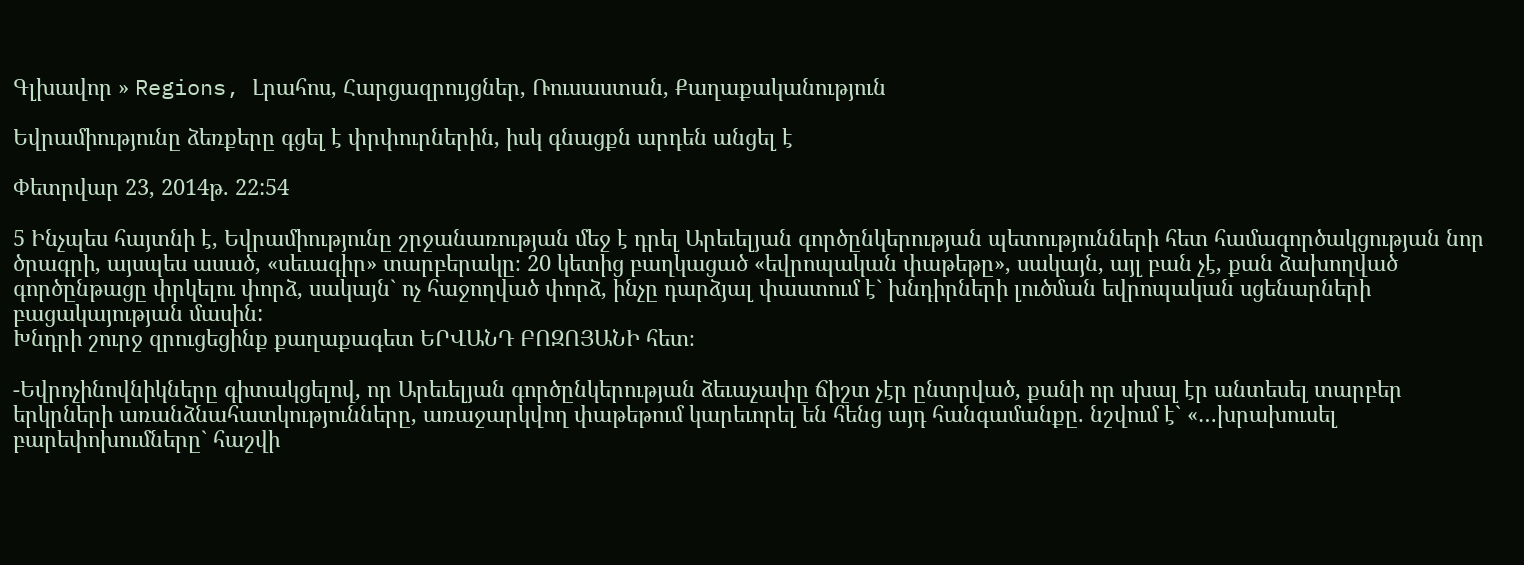Գլխավոր » Regions, Լրահոս, Հարցազրույցներ, Ռուսաստան, Քաղաքականություն

Եվրամիությունը ձեռքերը գցել է փրփուրներին, իսկ գնացքն արդեն անցել է

Փետրվար 23, 2014թ. 22:54

5 Ինչպես հայտնի է, Եվրամիությունը շրջանառության մեջ է դրել Արեւելյան գործընկերության պետությունների հետ համագործակցության նոր ծրագրի, այսպես ասած, «սեւագիր» տարբերակը։ 20 կետից բաղկացած «եվրոպական փաթեթը», սակայն, այլ բան չէ, քան ձախողված գործընթացը փրկելու փորձ, սակայն` ոչ հաջողված փորձ, ինչը դարձյալ փաստում է` խնդիրների լուծման եվրոպական սցենարների բացակայության մասին:
Խնդրի շուրջ զրուցեցինք քաղաքագետ ԵՐՎԱՆԴ ԲՈԶՈՅԱՆԻ հետ։

-Եվրոչինովնիկները գիտակցելով, որ Արեւելյան գործընկերության ձեւաչափը ճիշտ չէր ընտրված, քանի որ սխալ էր անտեսել տարբեր երկրների առանձնահատկությունները, առաջարկվող փաթեթում կարեւորել են հենց այդ հանգամանքը. նշվում է` «…խրախուսել բարեփոխումները` հաշվի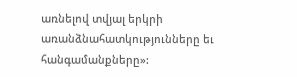առնելով տվյալ երկրի առանձնահատկությունները եւ հանգամանքները»: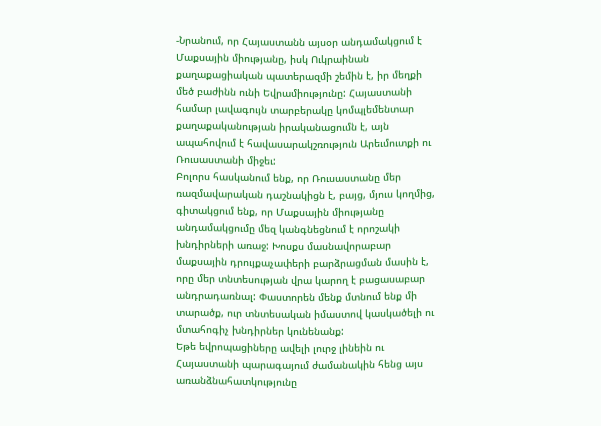-Նրանում, որ Հայաստանն այսօր անդամակցում է Մաքսային միությանը, իսկ Ուկրաինան քաղաքացիական պատերազմի շեմին է, իր մեղքի մեծ բաժինն ունի Եվրամիությունը: Հայաստանի համար լավագույն տարբերակը կոմպլեմենտար քաղաքականության իրականացումն է, այն ապահովում է հավասարակշռություն Արեւմուտքի ու Ռուսաստանի միջեւ:
Բոլորս հասկանում ենք, որ Ռուսաստանը մեր ռազմավարական դաշնակիցն է, բայց, մյուս կողմից, գիտակցում ենք, որ Մաքսային միությանը անդամակցումը մեզ կանգնեցնում է որոշակի խնդիրների առաջ: Խոսքս մասնավորաբար մաքսային դրույքաչափերի բարձրացման մասին է, որը մեր տնտեսության վրա կարող է բացասաբար անդրադառնալ: Փաստորեն մենք մտնում ենք մի տարածք, ուր տնտեսական իմաստով կասկածելի ու մտահոգիչ խնդիրներ կունենանք:
Եթե եվրոպացիները ավելի լուրջ լինեին ու Հայաստանի պարագայում ժամանակին հենց այս առանձնահատկությունը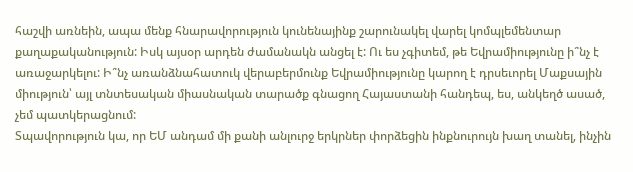հաշվի առնեին, ապա մենք հնարավորություն կունենայինք շարունակել վարել կոմպլեմենտար քաղաքականություն: Իսկ այսօր արդեն ժամանակն անցել է: Ու ես չգիտեմ, թե Եվրամիությունը ի՞նչ է առաջարկելու: Ի՞նչ առանձնահատուկ վերաբերմունք Եվրամիությունը կարող է դրսեւորել Մաքսային միություն՝ այլ տնտեսական միասնական տարածք գնացող Հայաստանի հանդեպ, ես, անկեղծ ասած, չեմ պատկերացնում:
Տպավորություն կա, որ ԵՄ անդամ մի քանի անլուրջ երկրներ փորձեցին ինքնուրույն խաղ տանել, ինչին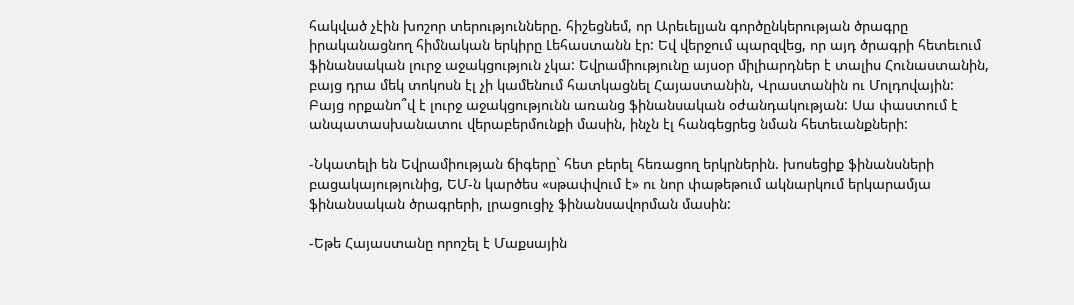հակված չէին խոշոր տերությունները. հիշեցնեմ, որ Արեւելյան գործընկերության ծրագրը իրականացնող հիմնական երկիրը Լեհաստանն էր: Եվ վերջում պարզվեց, որ այդ ծրագրի հետեւում ֆինանսական լուրջ աջակցություն չկա: Եվրամիությունը այսօր միլիարդներ է տալիս Հունաստանին, բայց դրա մեկ տոկոսն էլ չի կամենում հատկացնել Հայաստանին, Վրաստանին ու Մոլդովային:
Բայց որքանո՞վ է լուրջ աջակցությունն առանց ֆինանսական օժանդակության: Սա փաստում է անպատասխանատու վերաբերմունքի մասին, ինչն էլ հանգեցրեց նման հետեւանքների:

-Նկատելի են Եվրամիության ճիգերը` հետ բերել հեռացող երկրներին. խոսեցիք ֆինանսների բացակայությունից, ԵՄ-ն կարծես «սթափվում է» ու նոր փաթեթում ակնարկում երկարամյա ֆինանսական ծրագրերի, լրացուցիչ ֆինանսավորման մասին:

-Եթե Հայաստանը որոշել է Մաքսային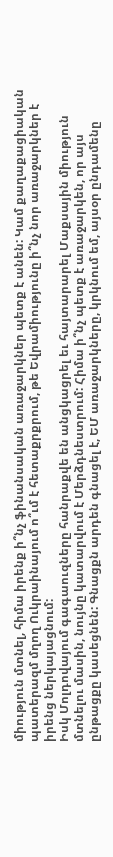միություն մտնել, հիմա իրենք ի՞նչ ֆինանսական առաջարկներ պետք է անեն: Կամ քաղաքացիական պատերազմ մղող Ուկրաինայում ո՞ւմ է հետաքրքրում, թե Եվրամիությունը ի՞նչ նոր առաջարկներ է իրենց ներկայացնում:
Իսկ Մոլդովայում գագաուզները հանրաքվե են անցկացրել եւ հայտարարել Մաքսային միություն մտնելու մասին, նույնը կատարվում է Մերձդնեստրում: Հիմա ի՞նչ պետք է առաջարկեն, որ այս ընթացքը կասեցնեն: Գնացքն արդեն գնացել է, ԵՄ առաջարկները, կրկնում եմ, այսօր ընդամենը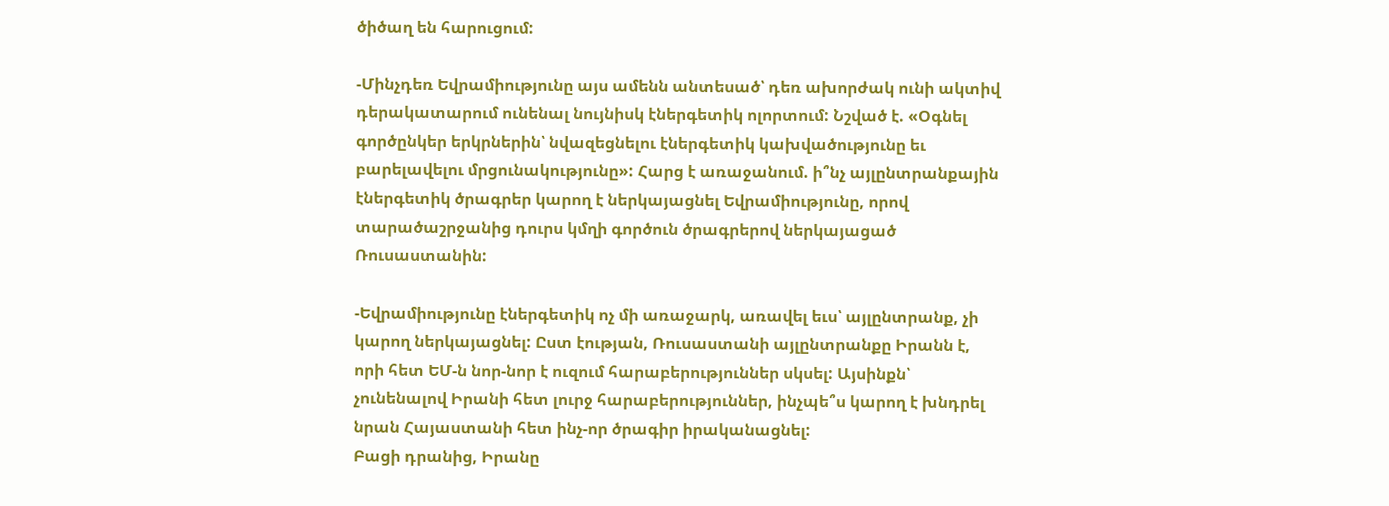ծիծաղ են հարուցում:

-Մինչդեռ Եվրամիությունը այս ամենն անտեսած՝ դեռ ախորժակ ունի ակտիվ դերակատարում ունենալ նույնիսկ էներգետիկ ոլորտում: Նշված է. «Օգնել գործընկեր երկրներին՝ նվազեցնելու էներգետիկ կախվածությունը եւ բարելավելու մրցունակությունը»: Հարց է առաջանում. ի՞նչ այլընտրանքային էներգետիկ ծրագրեր կարող է ներկայացնել Եվրամիությունը, որով տարածաշրջանից դուրս կմղի գործուն ծրագրերով ներկայացած Ռուսաստանին:

-Եվրամիությունը էներգետիկ ոչ մի առաջարկ, առավել եւս՝ այլընտրանք, չի կարող ներկայացնել: Ըստ էության, Ռուսաստանի այլընտրանքը Իրանն է, որի հետ ԵՄ-ն նոր-նոր է ուզում հարաբերություններ սկսել: Այսինքն՝ չունենալով Իրանի հետ լուրջ հարաբերություններ, ինչպե՞ս կարող է խնդրել նրան Հայաստանի հետ ինչ-որ ծրագիր իրականացնել:
Բացի դրանից, Իրանը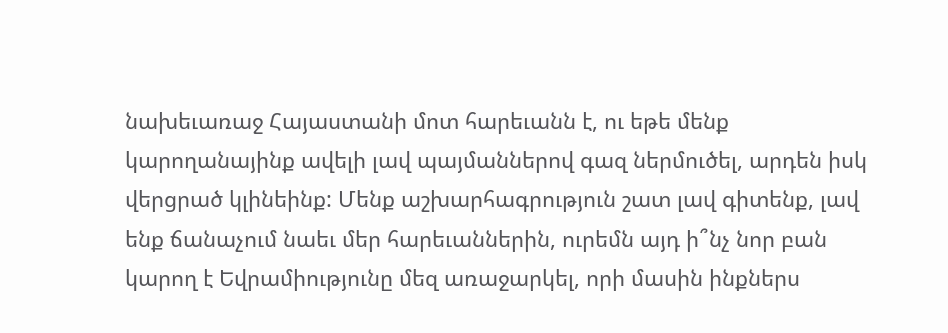նախեւառաջ Հայաստանի մոտ հարեւանն է, ու եթե մենք կարողանայինք ավելի լավ պայմաններով գազ ներմուծել, արդեն իսկ վերցրած կլինեինք: Մենք աշխարհագրություն շատ լավ գիտենք, լավ ենք ճանաչում նաեւ մեր հարեւաններին, ուրեմն այդ ի՞նչ նոր բան կարող է Եվրամիությունը մեզ առաջարկել, որի մասին ինքներս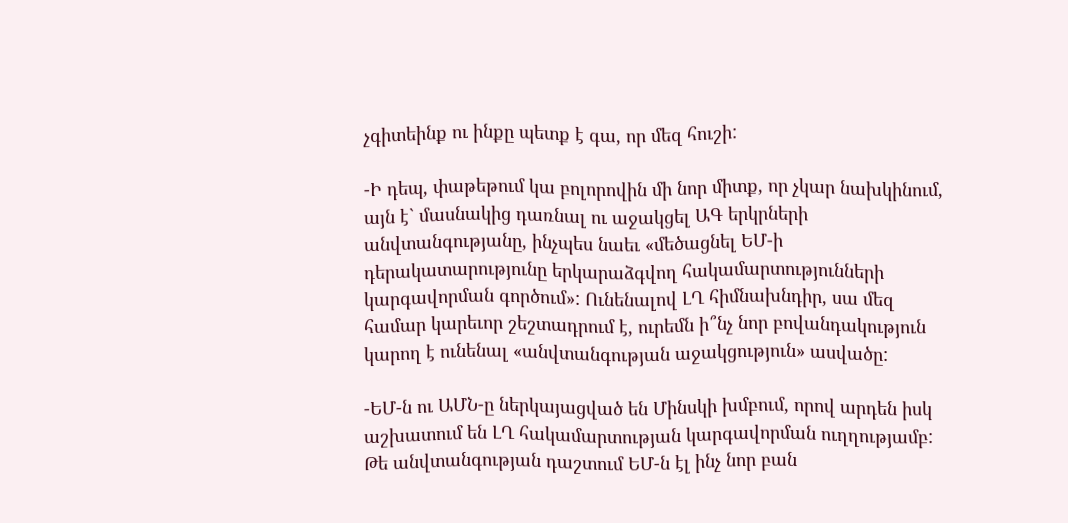չգիտեինք ու ինքը պետք է գա, որ մեզ հուշի:

-Ի դեպ, փաթեթում կա բոլորովին մի նոր միտք, որ չկար նախկինում, այն է` մասնակից դառնալ ու աջակցել ԱԳ երկրների անվտանգությանը, ինչպես նաեւ «մեծացնել ԵՄ-ի դերակատարությունը երկարաձգվող հակամարտությունների կարգավորման գործում»: Ունենալով ԼՂ հիմնախնդիր, սա մեզ համար կարեւոր շեշտադրում է, ուրեմն ի՞նչ նոր բովանդակություն կարող է ունենալ «անվտանգության աջակցություն» ասվածը:

-ԵՄ-ն ու ԱՄՆ-ը ներկայացված են Մինսկի խմբում, որով արդեն իսկ աշխատում են ԼՂ հակամարտության կարգավորման ուղղությամբ: Թե անվտանգության դաշտում ԵՄ-ն էլ ինչ նոր բան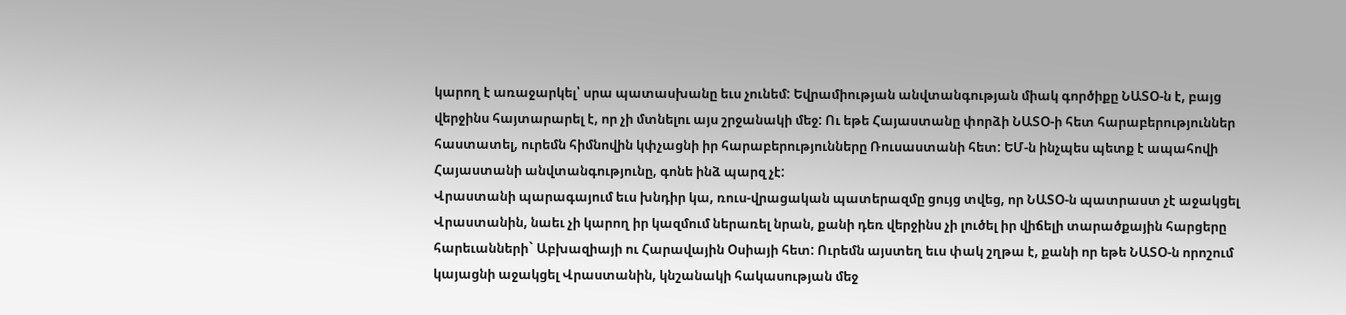կարող է առաջարկել՝ սրա պատասխանը եւս չունեմ: Եվրամիության անվտանգության միակ գործիքը ՆԱՏՕ-ն է, բայց վերջինս հայտարարել է, որ չի մտնելու այս շրջանակի մեջ: Ու եթե Հայաստանը փորձի ՆԱՏՕ-ի հետ հարաբերություններ հաստատել, ուրեմն հիմնովին կփչացնի իր հարաբերությունները Ռուսաստանի հետ: ԵՄ-ն ինչպես պետք է ապահովի Հայաստանի անվտանգությունը, գոնե ինձ պարզ չէ:
Վրաստանի պարագայում եւս խնդիր կա, ռուս-վրացական պատերազմը ցույց տվեց, որ ՆԱՏՕ-ն պատրաստ չէ աջակցել Վրաստանին, նաեւ չի կարող իր կազմում ներառել նրան, քանի դեռ վերջինս չի լուծել իր վիճելի տարածքային հարցերը հարեւանների` Աբխազիայի ու Հարավային Օսիայի հետ: Ուրեմն այստեղ եւս փակ շղթա է, քանի որ եթե ՆԱՏՕ-ն որոշում կայացնի աջակցել Վրաստանին, կնշանակի հակասության մեջ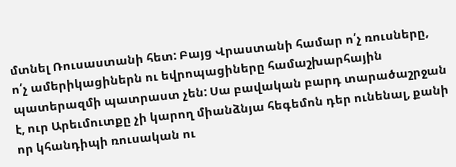մտնել Ռուսաստանի հետ: Բայց Վրաստանի համար ո՛չ ռուսները, ո՛չ ամերիկացիներն ու եվրոպացիները համաշխարհային պատերազմի պատրաստ չեն: Սա բավական բարդ տարածաշրջան է, ուր Արեւմուտքը չի կարող միանձնյա հեգեմոն դեր ունենալ, քանի որ կհանդիպի ռուսական ու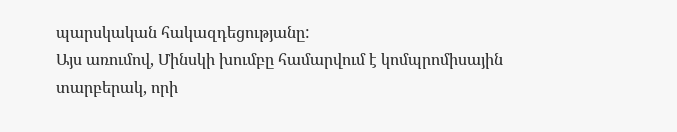պարսկական հակազդեցությանը:
Այս առումով, Մինսկի խումբը համարվում է կոմպրոմիսային տարբերակ, որի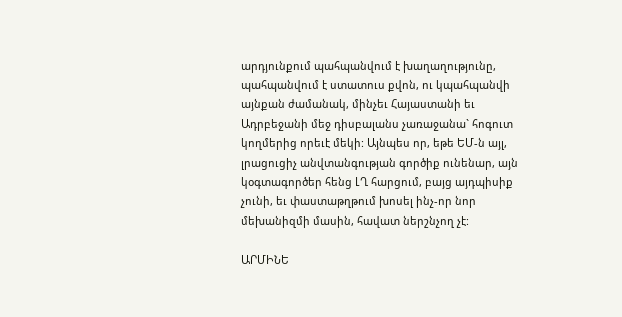արդյունքում պահպանվում է խաղաղությունը, պահպանվում է ստատուս քվոն, ու կպահպանվի այնքան ժամանակ, մինչեւ Հայաստանի եւ Ադրբեջանի մեջ դիսբալանս չառաջանա` հոգուտ կողմերից որեւէ մեկի: Այնպես որ, եթե ԵՄ-ն այլ, լրացուցիչ անվտանգության գործիք ունենար, այն կօգտագործեր հենց ԼՂ հարցում, բայց այդպիսիք չունի, եւ փաստաթղթում խոսել ինչ-որ նոր մեխանիզմի մասին, հավատ ներշնչող չէ:

ԱՐՄԻՆԵ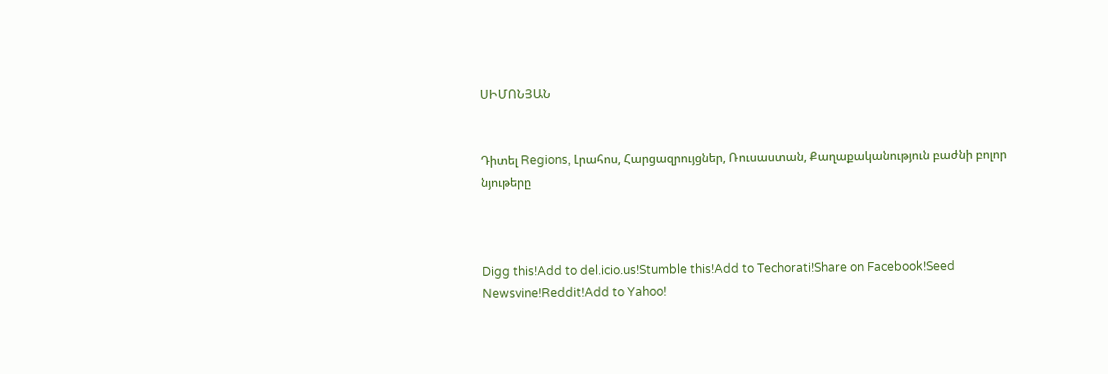ՍԻՄՈՆՅԱՆ


Դիտել Regions, Լրահոս, Հարցազրույցներ, Ռուսաստան, Քաղաքականություն բաժնի բոլոր նյութերը



Digg this!Add to del.icio.us!Stumble this!Add to Techorati!Share on Facebook!Seed Newsvine!Reddit!Add to Yahoo!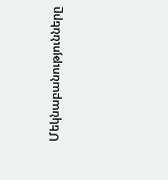Մեկնաբանությունները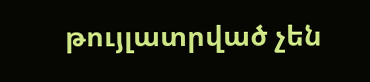թույլատրված չեն